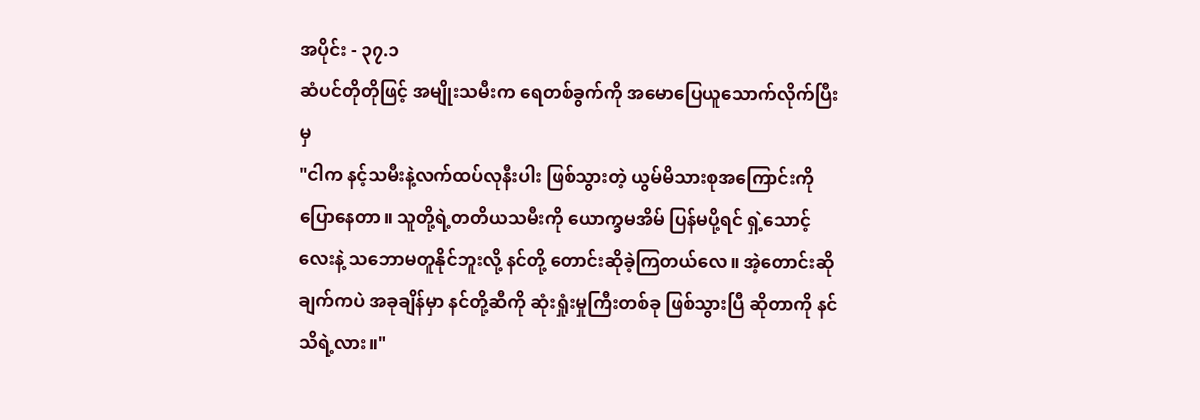အပိုင်း - ၃၇.၁
ဆံပင်တိုတိုဖြင့် အမျိုးသမီးက ရေတစ်ခွက်ကို အမောပြေယူသောက်လိုက်ပြီးမှ
"ငါက နင့်သမီးနဲ့လက်ထပ်လုနီးပါး ဖြစ်သွားတဲ့ ယွမ်မိသားစုအကြောင်းကို ပြောနေတာ။ သူတို့ရဲ့တတိယသမီးကို ယောက္ခမအိမ် ပြန်မပို့ရင် ရှဲ့သောင့်လေးနဲ့ သဘောမတူနိုင်ဘူးလို့ နင်တို့ တောင်းဆိုခဲ့ကြတယ်လေ။ အဲ့တောင်းဆိုချက်ကပဲ အခုချိန်မှာ နင်တို့ဆီကို ဆုံးရှုံးမှုကြီးတစ်ခု ဖြစ်သွားပြီ ဆိုတာကို နင်သိရဲ့လား။"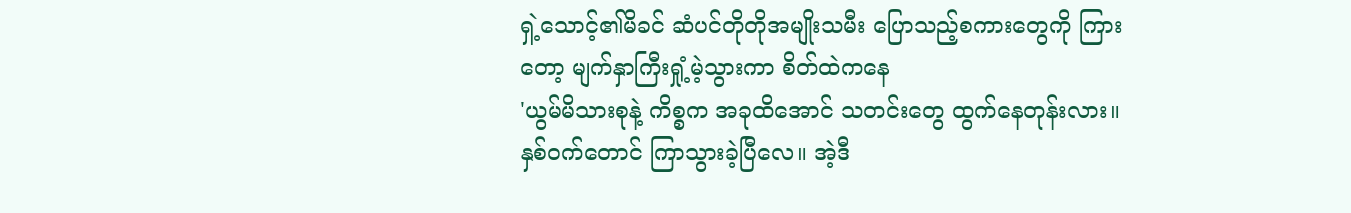ရှဲ့သောင့်၏မိခင် ဆံပင်တိုတိုအမျိုးသမီး ပြောသည့်စကားတွေကို ကြားတော့ မျက်နှာကြီးရှုံ့မဲ့သွားကာ စိတ်ထဲကနေ
'ယွမ်မိသားစုနဲ့ ကိစ္စက အခုထိအောင် သတင်းတွေ ထွက်နေတုန်းလား။ နှစ်ဝက်တောင် ကြာသွားခဲ့ပြီလေ။ အဲ့ဒီ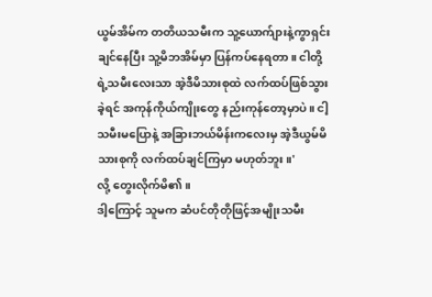ယွမ်အိမ်က တတိယသမီးက သူ့ယောက်ျားနဲ့ကွာရှင်းချင်နေပြီး သူ့မိဘအိမ်မှာ ပြန်ကပ်နေရတာ။ ငါတို့ရဲ့သမီးလေးသာ အဲ့ဒီမိသားစုထဲ လက်ထပ်ဖြစ်သွားခဲ့ရင် အကုန်ကိုယ်ကျိုးတွေ နည်းကုန်တော့မှာပဲ။ ငါ့သမီးမပြောနဲ့ အခြားဘယ်မိန်းကလေးမှ အဲ့ဒီယွမ်မိသားစုကို လက်ထပ်ချင်ကြမှာ မဟုတ်ဘူး။'
လို့ တွေးလိုက်မိ၏။
ဒါ့ကြောင့် သူမက ဆံပင်တိုတိုဖြင့်အမျိုးသမီး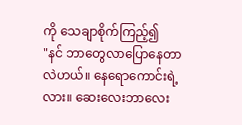ကို သေချာစိုက်ကြည့်၍
"နင် ဘာတွေလာပြောနေတာလဲဟယ်။ နေရောကောင်းရဲ့လား။ ဆေးလေးဘာလေး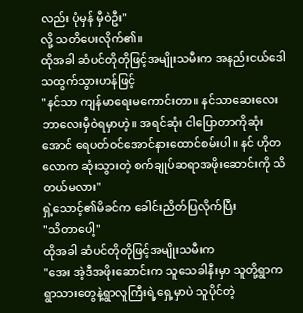လည်း ပုံမှန် မှီဝဲဦး"
လို့ သတိပေးလိုက်၏။
ထိုအခါ ဆံပင်တိုတိုဖြင့်အမျိုးသမီးက အနည်းငယ်ဒေါသထွက်သွားဟန်ဖြင့်
"နင်သာ ကျန်မာရေးမကောင်းတာ။ နင်သာဆေးလေးဘာလေးမှီဝဲရမှာဟဲ့။ အရင်ဆုံး ငါပြောတာကိုဆုံးအောင် ရေပတ်ဝင်အောင်နားထောင်စမ်းပါ။ နင် ဟိုတလောက ဆုံးသွားတဲ့ စက်ချုပ်ဆရာအဖိုးဆောင်းကို သိတယ်မလား"
ရှဲ့သောင့်၏မိခင်က ခေါင်းညိတ်ပြလိုက်ပြီး
"သိတာပေါ့"
ထိုအခါ ဆံပင်တိုတိုဖြင့်အမျိုးသမီးက
"အေး အဲ့ဒီအဖိုးဆောင်းက သူသေခါနီးမှာ သူတို့ရွာက ရွာသားတွေနဲ့ရွာလူကြီးရဲ့ရှေ့မှာပဲ သူပိုင်တဲ့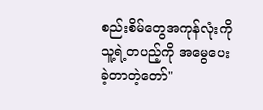စည်းစိမ်တွေအကုန်လုံးကို သူ့ရဲ့တပည့်ကို အမွေပေးခဲ့တာတဲ့တော်"